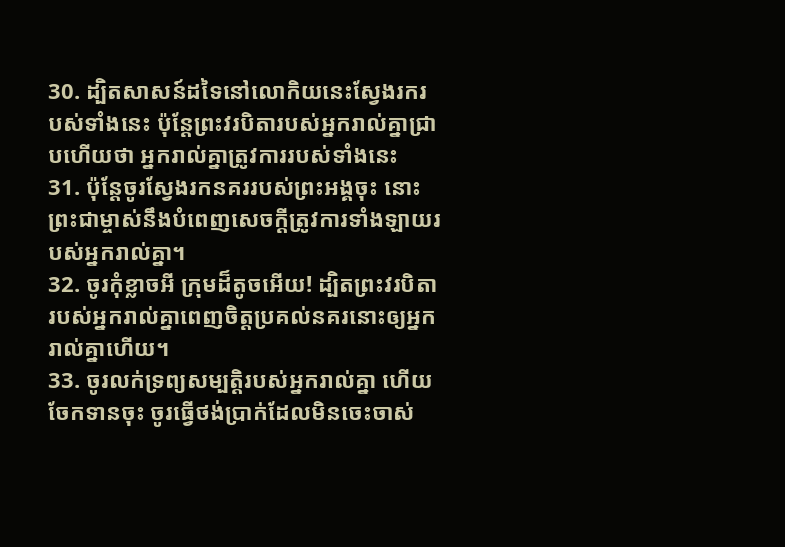30. ដ្បិតសាសន៍ដទៃនៅលោកិយនេះស្វែងរករបស់ទាំងនេះ ប៉ុន្ដែព្រះវរបិតារបស់អ្នករាល់គ្នាជ្រាបហើយថា អ្នករាល់គ្នាត្រូវការរបស់ទាំងនេះ
31. ប៉ុន្ដែចូរស្វែងរកនគររបស់ព្រះអង្គចុះ នោះព្រះជាម្ចាស់នឹងបំពេញសេចក្ដីត្រូវការទាំងឡាយរបស់អ្នករាល់គ្នា។
32. ចូរកុំខ្លាចអី ក្រុមដ៏តូចអើយ! ដ្បិតព្រះវរបិតារបស់អ្នករាល់គ្នាពេញចិត្ដប្រគល់នគរនោះឲ្យអ្នករាល់គ្នាហើយ។
33. ចូរលក់ទ្រព្យសម្បត្ដិរបស់អ្នករាល់គ្នា ហើយចែកទានចុះ ចូរធ្វើថង់ប្រាក់ដែលមិនចេះចាស់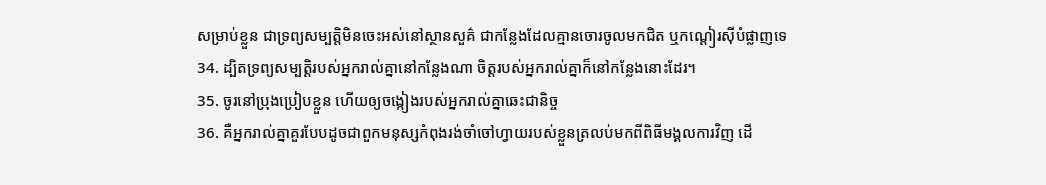សម្រាប់ខ្លួន ជាទ្រព្យសម្បត្ដិមិនចេះអស់នៅស្ថានសួគ៌ ជាកន្លែងដែលគ្មានចោរចូលមកជិត ឬកណ្ដៀរស៊ីបំផ្លាញទេ
34. ដ្បិតទ្រព្យសម្បត្ដិរបស់អ្នករាល់គ្នានៅកន្លែងណា ចិត្ដរបស់អ្នករាល់គ្នាក៏នៅកន្លែងនោះដែរ។
35. ចូរនៅប្រុងប្រៀបខ្លួន ហើយឲ្យចង្កៀងរបស់អ្នករាល់គ្នាឆេះជានិច្ច
36. គឺអ្នករាល់គ្នាគួរបែបដូចជាពួកមនុស្សកំពុងរង់ចាំចៅហ្វាយរបស់ខ្លួនត្រលប់មកពីពិធីមង្គលការវិញ ដើ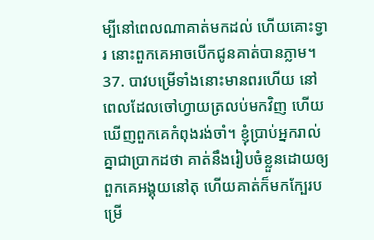ម្បីនៅពេលណាគាត់មកដល់ ហើយគោះទ្វារ នោះពួកគេអាចបើកជូនគាត់បានភ្លាម។
37. បាវបម្រើទាំងនោះមានពរហើយ នៅពេលដែលចៅហ្វាយត្រលប់មកវិញ ហើយឃើញពួកគេកំពុងរង់ចាំ។ ខ្ញុំប្រាប់អ្នករាល់គ្នាជាប្រាកដថា គាត់នឹងរៀបចំខ្លួនដោយឲ្យពួកគេអង្គុយនៅតុ ហើយគាត់ក៏មកក្បែរបម្រើ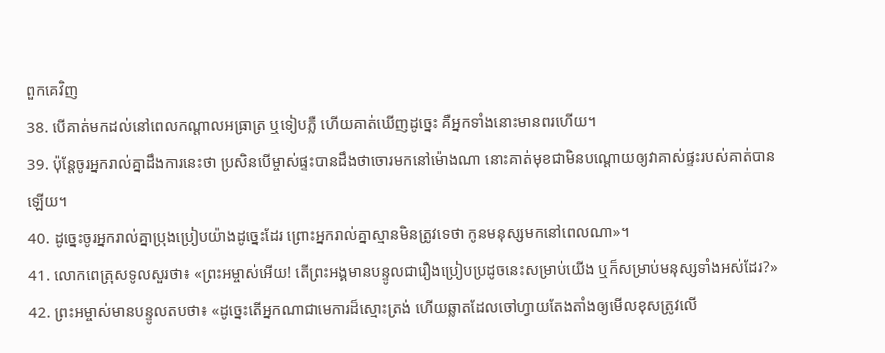ពួកគេវិញ
38. បើគាត់មកដល់នៅពេលកណ្ដាលអធ្រាត្រ ឬទៀបភ្លឺ ហើយគាត់ឃើញដូច្នេះ គឺអ្នកទាំងនោះមានពរហើយ។
39. ប៉ុន្ដែចូរអ្នករាល់គ្នាដឹងការនេះថា ប្រសិនបើម្ចាស់ផ្ទះបានដឹងថាចោរមកនៅម៉ោងណា នោះគាត់មុខជាមិនបណ្ដោយឲ្យវាគាស់ផ្ទះរបស់គាត់បានឡើយ។
40. ដូច្នេះចូរអ្នករាល់គ្នាប្រុងប្រៀបយ៉ាងដូច្នេះដែរ ព្រោះអ្នករាល់គ្នាស្មានមិនត្រូវទេថា កូនមនុស្សមកនៅពេលណា»។
41. លោកពេត្រុសទូលសួរថា៖ «ព្រះអម្ចាស់អើយ! តើព្រះអង្គមានបន្ទូលជារឿងប្រៀបប្រដូចនេះសម្រាប់យើង ឬក៏សម្រាប់មនុស្សទាំងអស់ដែរ?»
42. ព្រះអម្ចាស់មានបន្ទូលតបថា៖ «ដូច្នេះតើអ្នកណាជាមេការដ៏ស្មោះត្រង់ ហើយឆ្លាតដែលចៅហ្វាយតែងតាំងឲ្យមើលខុសត្រូវលើ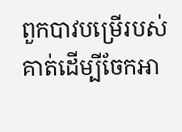ពួកបាវបម្រើរបស់គាត់ដើម្បីចែកអា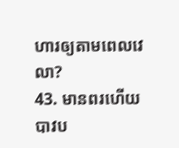ហារឲ្យតាមពេលវេលា?
43. មានពរហើយ បាវប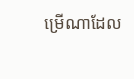ម្រើណាដែល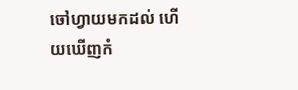ចៅហ្វាយមកដល់ ហើយឃើញកំ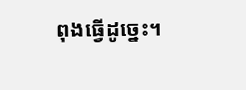ពុងធ្វើដូច្នេះ។